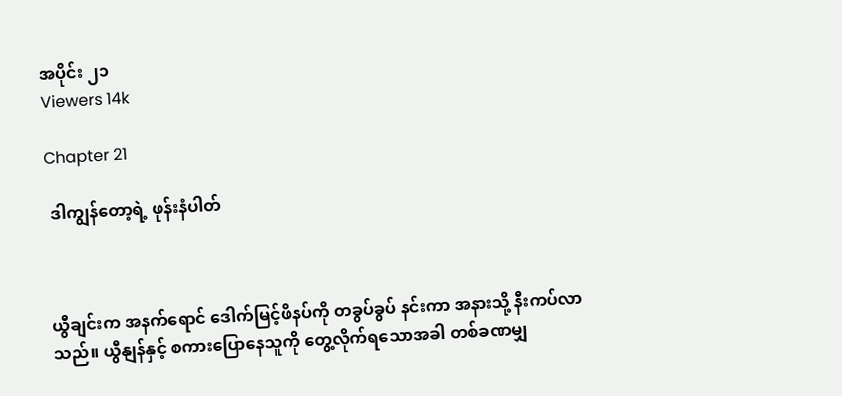အပိုင်း ၂၁
Viewers 14k

Chapter 21

 ဒါကျွန်တော့ရဲ့ ဖုန်းနံပါတ်



ယွီချင်းက အနက်ရောင် ဒေါက်မြင့်ဖိနပ်ကို တခွပ်ခွပ် နင်းကာ အနားသို့ နီးကပ်လာသည်။ ယွီနျန်နှင့် စကားပြောနေသူကို တွေ့လိုက်ရသောအခါ တစ်ခဏမျှ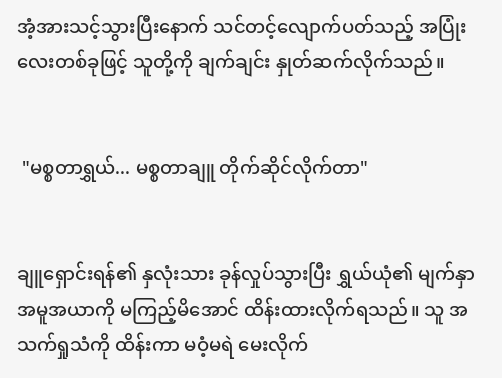အံ့အားသင့်သွားပြီးနောက် သင်တင့်လျောက်ပတ်သည့် အပြုံးလေးတစ်ခုဖြင့် သူတို့ကို ချက်ချင်း နှုတ်ဆက်လိုက်သည်။


 "မစ္စတာရွှယ်... မစ္စတာချူ တိုက်ဆိုင်လိုက်တာ"


ချူရှောင်းရန်၏ နှလုံးသား ခုန်လှုပ်သွားပြီး ရွှယ်ယုံ၏ မျက်နှာအမူအယာကို မကြည့်မိအောင် ထိန်းထားလိုက်ရသည်။ သူ အသက်ရှုသံကို ထိန်းကာ မဝံ့မရဲ မေးလိုက်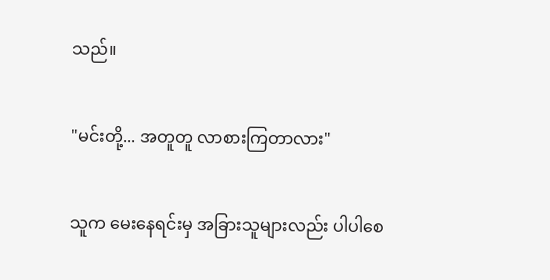သည်။


"မင်းတို့... အတူတူ လာစားကြတာလား"


သူက မေးနေရင်းမှ အခြားသူများလည်း ပါပါစေ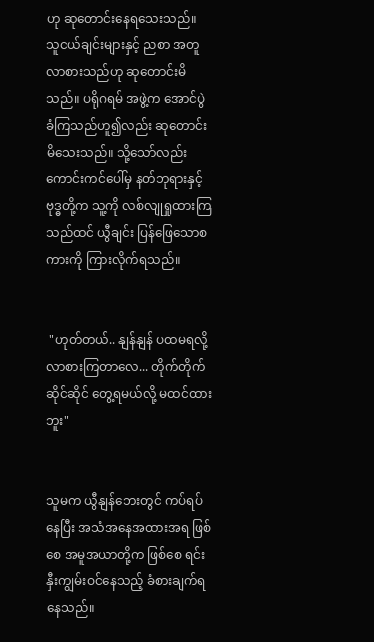ဟု ဆုတောင်းနေရသေးသည်။ သူငယ်ချင်းများနှင့် ညစာ အတူလာစားသည်ဟု ဆုတောင်းမိသည်။ ပရိုဂရမ် အဖွဲ့က အောင်ပွဲခံကြသည်ဟူ၍လည်း ဆုတောင်းမိသေးသည်။ သို့သော်လည်း ကောင်းကင်ပေါ်မှ နတ်ဘုရားနှင့် ဗုဒ္ဓတို့က သူ့ကို လစ်လျုရှုထားကြသည်ထင် ယွီချင်း ပြန်ဖြေသောစကားကို ကြားလိုက်ရသည်။


 "ဟုတ်တယ်.. နျန်နျန် ပထမရလို့ လာစားကြတာလေ... တိုက်တိုက်ဆိုင်ဆိုင် တွေ့ရမယ်လို့ မထင်ထားဘူး"


သူမက ယွီနျန်ဘေးတွင် ကပ်ရပ်နေပြီး အသံအနေအထားအရ ဖြစ်စေ အမူအယာတို့က ဖြစ်စေ ရင်းနှီးကျွမ်းဝင်နေသည့် ခံစားချက်ရနေသည်။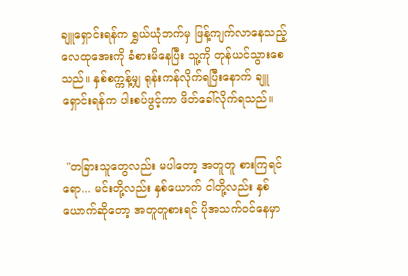ချူရှောင်းရန်က ရွှယ်ယုံဘက်မှ ဖြန့်ကျက်လာနေသည့် လေထုအေးကို ခံစားမိနေပြီး သူ့ကို တုန်ယင်သွားစေသည်။ နှစ်စက္ကန့်မျှ ရုန်းကန်လိုက်ရပြီးနောက် ချူရှောင်းရန်က ပါးစပ်ဖွင့်ကာ ဖိတ်ခေါ်လိုက်ရသည်။


 "တခြားသူတွေလည်း မပါတော့ အတူတူ စားကြရင်ရော... မင်းတို့လည်း နှစ်ယောက် ငါတို့လည်း နှစ်ယောက်ဆိုတော့ အတူတူစားရင် ပိုအသက်ဝင်နေမှာ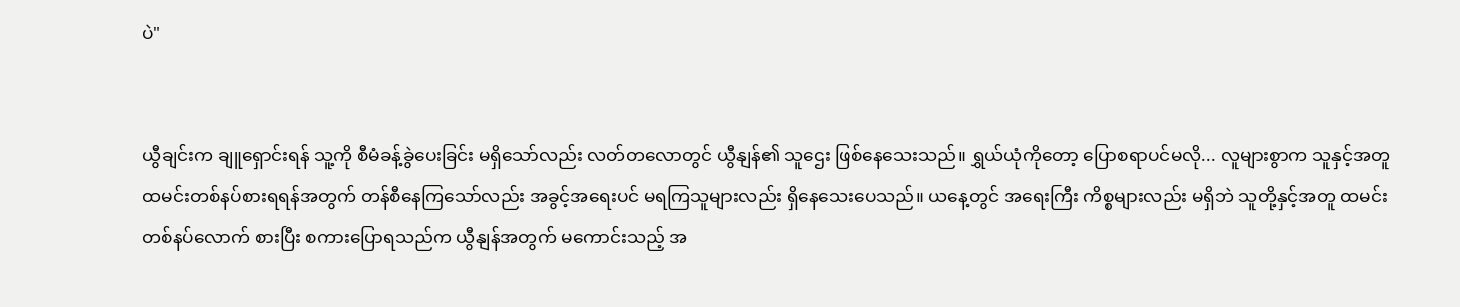ပဲ"


ယွီချင်းက ချူရှောင်းရန် သူ့ကို စီမံခန့်ခွဲပေးခြင်း မရှိသော်လည်း လတ်တလောတွင် ယွီနျန်၏ သူဌေး ဖြစ်နေသေးသည်။ ရွှယ်ယုံကိုတော့ ပြောစရာပင်မလို... လူများစွာက သူနှင့်အတူ ထမင်းတစ်နပ်စားရရန်အတွက် တန်စီနေကြသော်လည်း အခွင့်အရေးပင် မရကြသူများလည်း ရှိနေသေးပေသည်။ ယနေ့တွင် အရေးကြီး ကိစ္စများလည်း မရှိဘဲ သူတို့နှင့်အတူ ထမင်းတစ်နပ်လောက် စားပြီး စကားပြောရသည်က ယွီနျန်အတွက် မကောင်းသည့် အ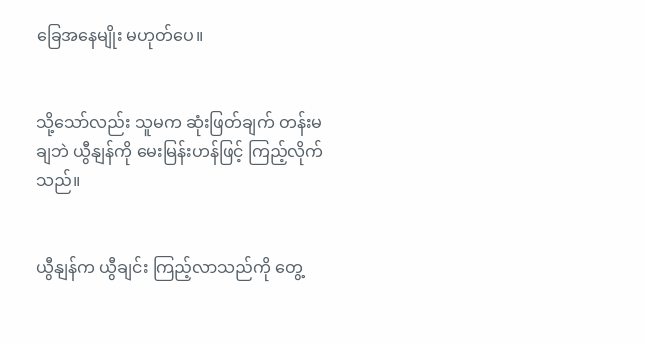ခြေအနေမျိုး မဟုတ်ပေ။


သို့သော်လည်း သူမက ဆုံးဖြတ်ချက် တန်းမချဘဲ ယွီနျန်ကို မေးမြန်းဟန်ဖြင့် ကြည့်လိုက်သည်။


ယွီနျန်က ယွီချင်း ကြည့်လာသည်ကို တွေ့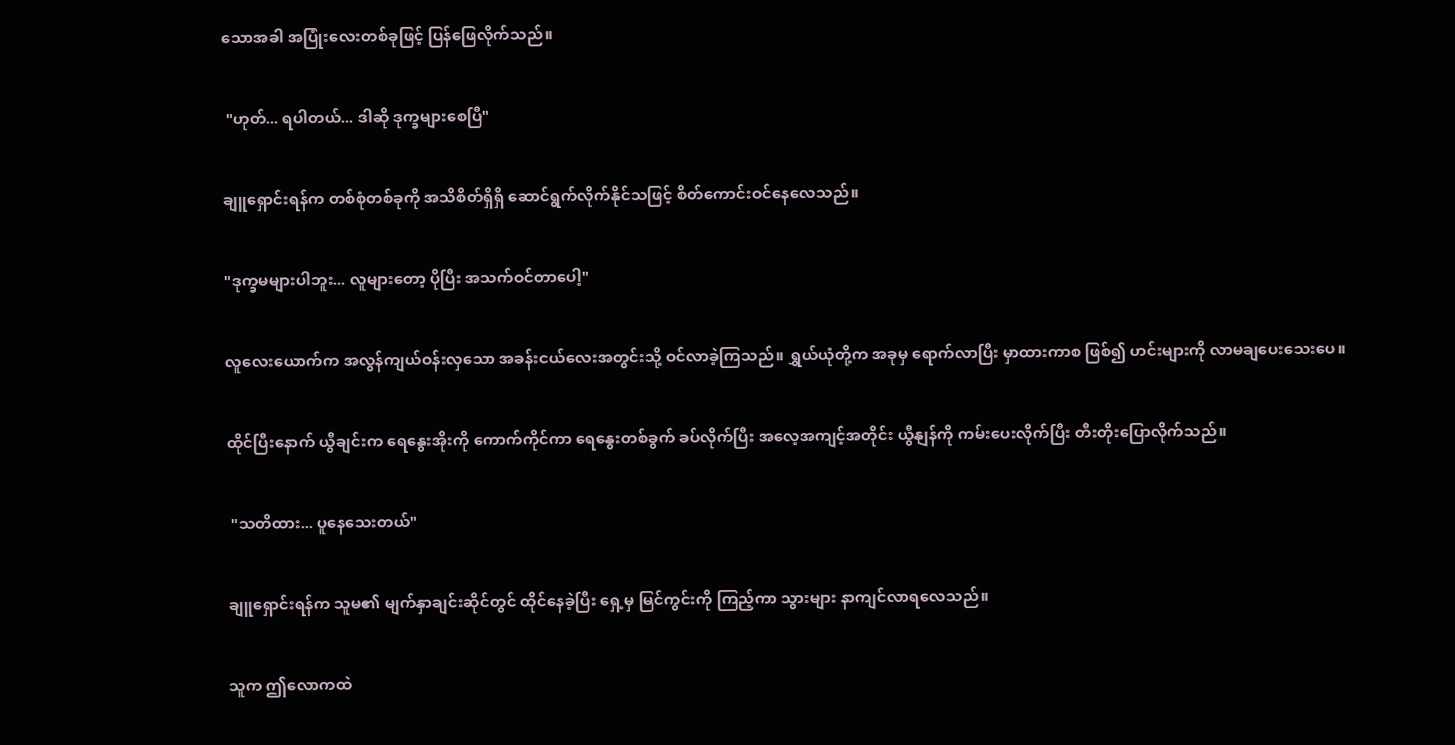သောအခါ အပြုံးလေးတစ်ခုဖြင့် ပြန်ဖြေလိုက်သည်။


 "ဟုတ်... ရပါတယ်... ဒါဆို ဒုက္ခများစေပြီ"


ချူရှောင်းရန်က တစ်စုံတစ်ခုကို အသိစိတ်ရှိရှိ ဆောင်ရွက်လိုက်နိုင်သဖြင့် စိတ်ကောင်းဝင်နေလေသည်။


"ဒုက္ခမများပါဘူး... လူများတော့ ပိုပြီး အသက်ဝင်တာပေါ့"


လူလေးယောက်က အလွန်ကျယ်ဝန်းလှသော အခန်းငယ်လေးအတွင်းသို့ ဝင်လာခဲ့ကြသည်။ ရွှယ်ယုံတို့က အခုမှ ရောက်လာပြီး မှာထားကာစ ဖြစ်၍ ဟင်းများကို လာမချပေးသေးပေ။


ထိုင်ပြီးနောက် ယွီချင်းက ရေနွေးအိုးကို ကောက်ကိုင်ကာ ရေနွေးတစ်ခွက် ခပ်လိုက်ပြီး အလေ့အကျင့်အတိုင်း ယွီနျန်ကို ကမ်းပေးလိုက်ပြီး တီးတိုးပြောလိုက်သည်။


 "သတိထား... ပူနေသေးတယ်"


ချူရှောင်းရန်က သူမ၏ မျက်နှာချင်းဆိုင်တွင် ထိုင်နေခဲ့ပြီး ရှေ့မှ မြင်ကွင်းကို ကြည့်ကာ သွားများ နာကျင်လာရလေသည်။


သူက ဤလောကထဲ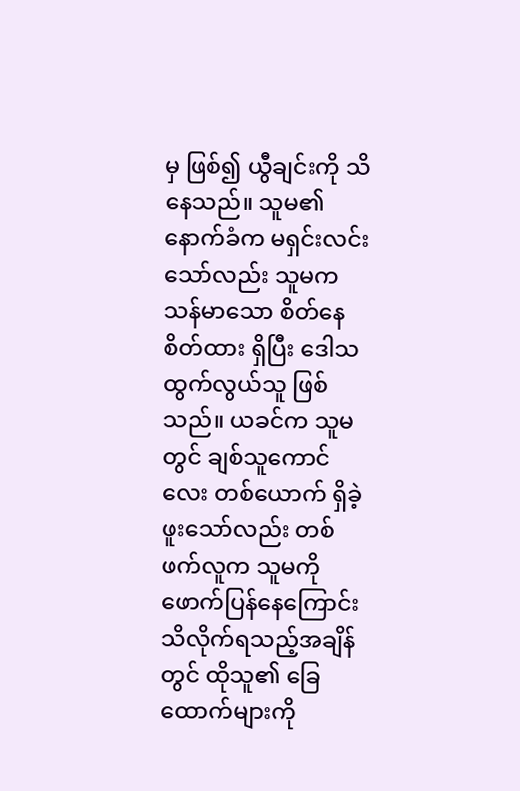မှ ဖြစ်၍ ယွီချင်းကို သိနေသည်။ သူမ၏ နောက်ခံက မရှင်းလင်းသော်လည်း သူမက သန်မာသော စိတ်နေစိတ်ထား ရှိပြီး ဒေါသထွက်လွယ်သူ ဖြစ်သည်။ ယခင်က သူမတွင် ချစ်သူကောင်လေး တစ်ယောက် ရှိခဲ့ဖူးသော်လည်း တစ်ဖက်လူက သူမကို ဖောက်ပြန်နေကြောင်း သိလိုက်ရသည့်အချိန်တွင် ထိုသူ၏ ခြေထောက်များကို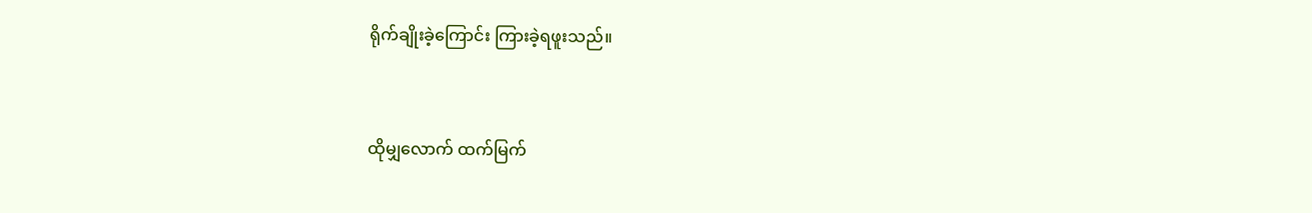ရိုက်ချိုးခဲ့ကြောင်း ကြားခဲ့ရဖူးသည်။


ထိုမျှလောက် ထက်မြက်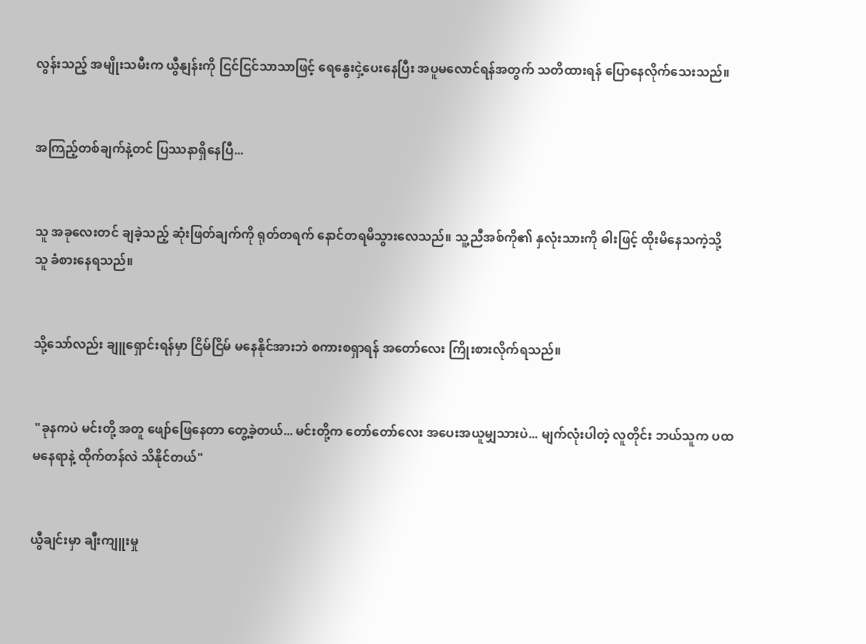လွန်းသည့် အမျိုးသမီးက ယွီနျန်းကို ငြင်ငြင်သာသာဖြင့် ရေနွေးငှဲ့ပေးနေပြီး အပူမလောင်ရန်အတွက် သတိထားရန် ပြောနေလိုက်သေးသည်။


အကြည့်တစ်ချက်နဲ့တင် ပြဿနာရှိနေပြီ...


သူ အခုလေးတင် ချခဲ့သည့် ဆုံးဖြတ်ချက်ကို ရုတ်တရက် နောင်တရမိသွားလေသည်။ သူ့ညီအစ်ကို၏ နှလုံးသားကို ဓါးဖြင့် ထိုးမိနေသကဲ့သို့ သူ ခံစားနေရသည်။


သို့သော်လည်း ချူရှောင်းရန်မှာ ငြိမ်ငြိမ် မနေနိုင်အားဘဲ စကားစရှာရန် အတော်လေး ကြိုးစားလိုက်ရသည်။


 "ခုနကပဲ မင်းတို့ အတူ ဖျော်ဖြေနေတာ တွေ့ခဲ့တယ်... မင်းတို့က တော်တော်လေး အပေးအယူမျှသားပဲ... မျက်လုံးပါတဲ့ လူတိုင်း ဘယ်သူက ပထမနေရာနဲ့ ထိုက်တန်လဲ သိနိုင်တယ်"


ယွီချင်းမှာ ချီးကျူးမှု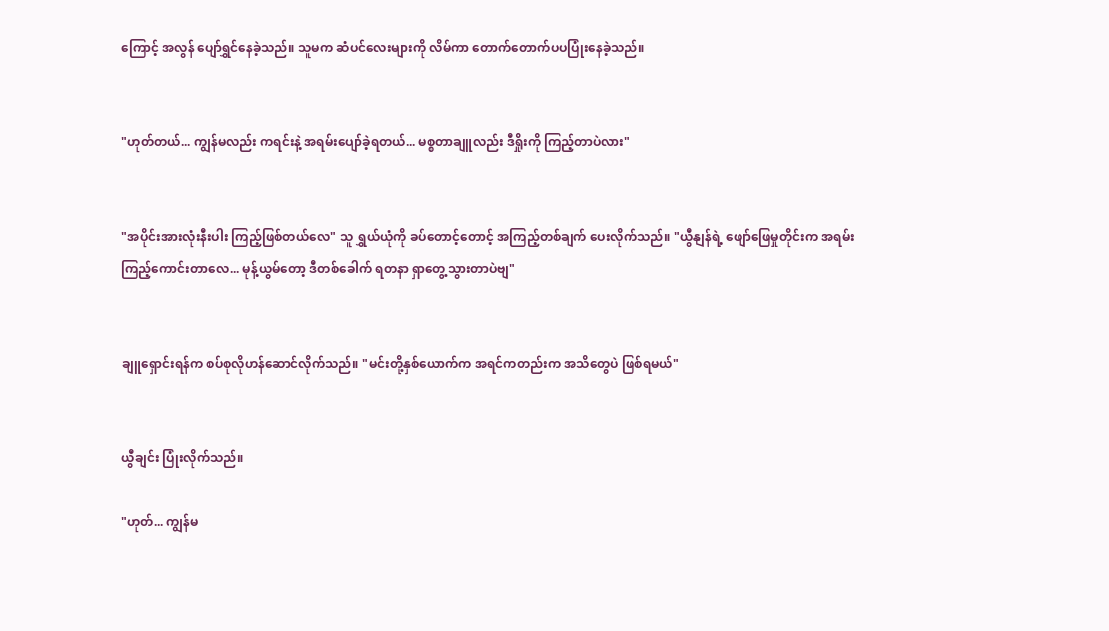ကြောင့် အလွန် ပျော်ရွှင်နေခဲ့သည်။ သူမက ဆံပင်လေးများကို လိမ်ကာ တောက်တောက်ပပပြုံးနေခဲ့သည်။


"ဟုတ်တယ်... ကျွန်မလည်း ကရင်းနဲ့ အရမ်းပျော်ခဲ့ရတယ်... မစ္စတာချူလည်း ဒီရှိုးကို ကြည့်တာပဲလား"


"အပိုင်းအားလုံးနီးပါး ကြည့်ဖြစ်တယ်လေ" သူ ရွှယ်ယုံကို ခပ်တောင့်တောင့် အကြည့်တစ်ချက် ပေးလိုက်သည်။ "ယွီနျန်ရဲ့ ဖျော်ဖြေမှုတိုင်းက အရမ်းကြည့်ကောင်းတာလေ... မုန့်ယွမ်တော့ ဒီတစ်ခေါက် ရတနာ ရှာတွေ့သွားတာပဲဗျ"


ချူရှောင်းရန်က စပ်စုလိုဟန်ဆောင်လိုက်သည်။ "မင်းတို့နှစ်ယောက်က အရင်ကတည်းက အသိတွေပဲ ဖြစ်ရမယ်"


ယွီချင်း ပြုံးလိုက်သည်။

"ဟုတ်... ကျွန်မ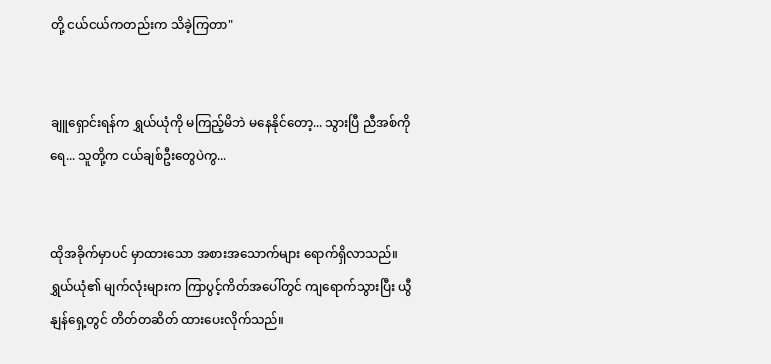တို့ ငယ်ငယ်ကတည်းက သိခဲ့ကြတာ"


ချူရှောင်းရန်က ရွှယ်ယုံကို မကြည့်မိဘဲ မနေနိုင်တော့... သွားပြီ ညီအစ်ကိုရေ... သူတို့က ငယ်ချစ်ဦးတွေပဲကွ...


ထိုအခိုက်မှာပင် မှာထားသော အစားအသောက်များ ရောက်ရှိလာသည်။ ရွှယ်ယုံ၏ မျက်လုံးများက ကြာပွင့်ကိတ်အပေါ်တွင် ကျရောက်သွားပြီး ယွီနျန်ရှေ့တွင် တိတ်တဆိတ် ထားပေးလိုက်သည်။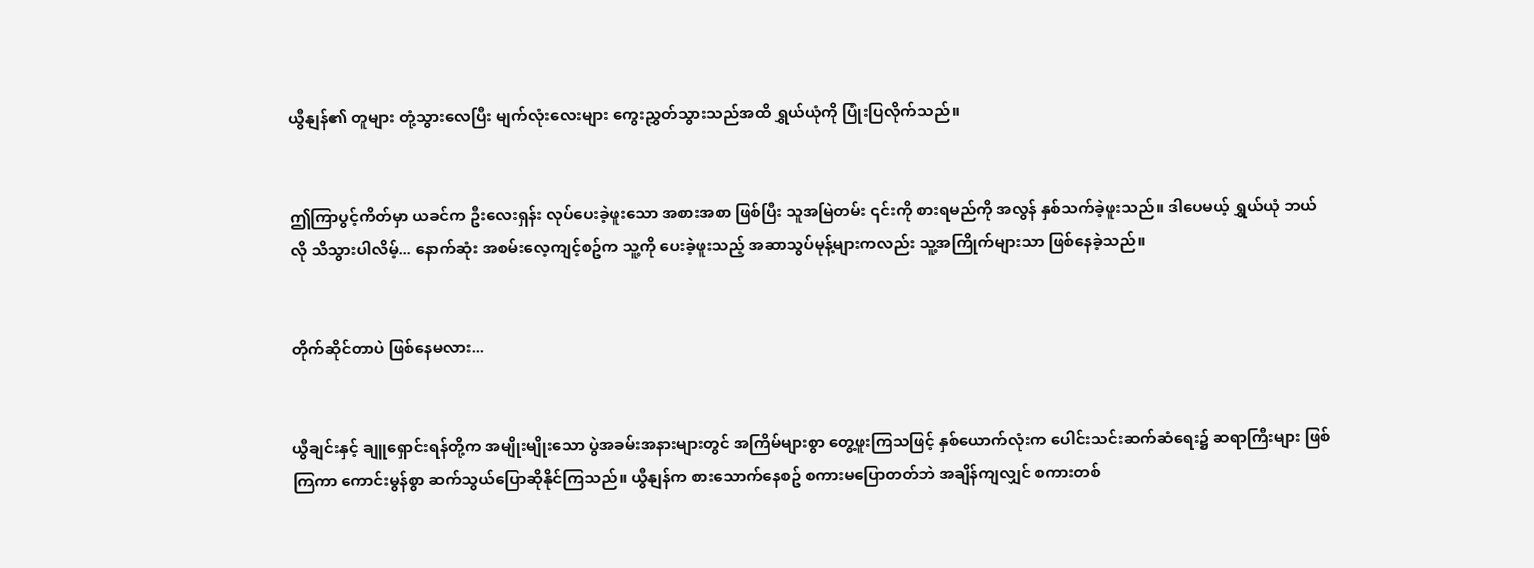ယွီနျန်၏ တူများ တုံ့သွားလေပြီး မျက်လုံးလေးများ ကွေးညွှတ်သွားသည်အထိ ရွှယ်ယုံကို ပြုံးပြလိုက်သည်။


ဤကြာပွင့်ကိတ်မှာ ယခင်က ဦးလေးရှန်း လုပ်ပေးခဲ့ဖူးသော အစားအစာ ဖြစ်ပြီး သူအမြဲတမ်း ၎င်းကို စားရမည်ကို အလွန် နှစ်သက်ခဲ့ဖူးသည်။ ဒါပေမယ့် ရွှယ်ယုံ ဘယ်လို သိသွားပါလိမ့်... နောက်ဆုံး အစမ်းလေ့ကျင့်စဥ်က သူ့ကို ပေးခဲ့ဖူးသည့် အဆာသွပ်မုန့်များကလည်း သူ့အကြိုက်များသာ ဖြစ်နေခဲ့သည်။


တိုက်ဆိုင်တာပဲ ဖြစ်နေမလား...


ယွီချင်းနှင့် ချူရှောင်းရန်တို့က အမျိုးမျိုးသော ပွဲအခမ်းအနားများတွင် အကြိမ်များစွာ တွေ့ဖူးကြသဖြင့် နှစ်ယောက်လုံးက ပေါင်းသင်းဆက်ဆံရေး၌ ဆရာကြီးများ ဖြစ်ကြကာ ကောင်းမွန်စွာ ဆက်သွယ်ပြောဆိုနိုင်ကြသည်။ ယွီနျန်က စားသောက်နေစဥ် စကားမပြောတတ်ဘဲ အချိန်ကျလျှင် စကားတစ်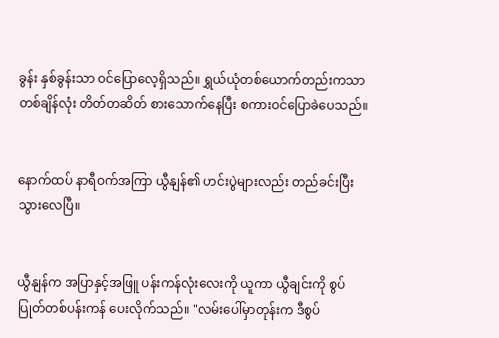ခွန်း နှစ်ခွန်းသာ ဝင်ပြောလေ့ရှိသည်။ ရွှယ်ယုံတစ်ယောက်တည်းကသာ တစ်ချိန်လုံး တိတ်တဆိတ် စားသောက်နေပြီး စကားဝင်ပြောခဲပေသည်။


နောက်ထပ် နာရီဝက်အကြာ ယွီနျန်၏ ဟင်းပွဲများလည်း တည်ခင်းပြီးသွားလေပြီ။


ယွီနျန်က အပြာနှင့်အဖြူ ပန်းကန်လုံးလေးကို ယူကာ ယွီချင်းကို စွပ်ပြုတ်တစ်ပန်းကန် ပေးလိုက်သည်။ "လမ်းပေါ်မှာတုန်းက ဒီစွပ်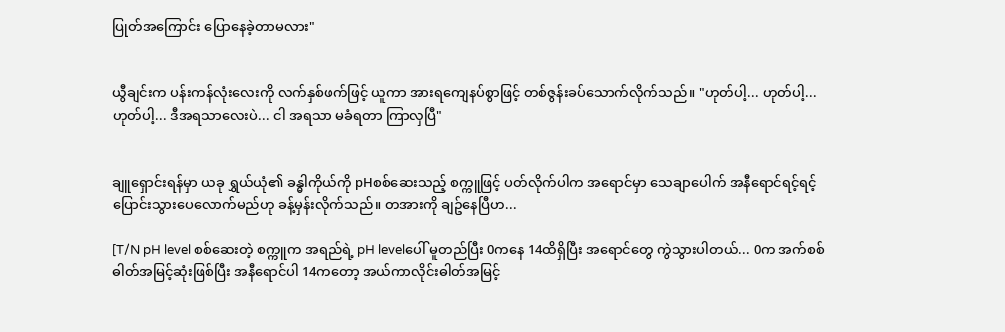ပြုတ်အကြောင်း ပြောနေခဲ့တာမလား"


ယွီချင်းက ပန်းကန်လုံးလေးကို လက်နှစ်ဖက်ဖြင့် ယူကာ အားရကျေနပ်စွာဖြင့် တစ်ဇွန်းခပ်သောက်လိုက်သည်။ "ဟုတ်ပါ့... ဟုတ်ပါ့... ဟုတ်ပါ့... ဒီအရသာလေးပဲ... ငါ အရသာ မခံရတာ ကြာလှပြီ"


ချူရှောင်းရန်မှာ ယခု ရွှယ်ယုံ၏ ခန္ဓါကိုယ်ကို pHစစ်ဆေးသည့် စက္ကူဖြင့် ပတ်လိုက်ပါက အရောင်မှာ သေချာပေါက် အနီရောင်ရင့်ရင့် ပြောင်းသွားပေလောက်မည်ဟု ခန့်မှန်းလိုက်သည်။ တအားကို ချဥ်နေပြီဟ...

[T/N pH level စစ်ဆေးတဲ့ စက္ကူက အရည်ရဲ့ pH levelပေါ် မူတည်ပြီး 0ကနေ 14ထိရှိပြီး အရောင်တွေ ကွဲသွားပါတယ်... 0က အက်စစ်ဓါတ်အမြင့်ဆုံးဖြစ်ပြီး အနီရောင်ပါ 14ကတော့ အယ်ကာလိုင်းဓါတ်အမြင့်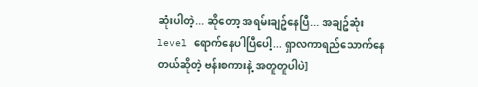ဆုံးပါတဲ့... ဆိုတော့ အရမ်းချဥ်နေပြီ... အချဥ်ဆုံး level ရောက်နေပါပြီပေါ့... ရှာလကာရည်သောက်နေတယ်ဆိုတဲ့ ဗန်းစကားနဲ့ အတူတူပါပဲ]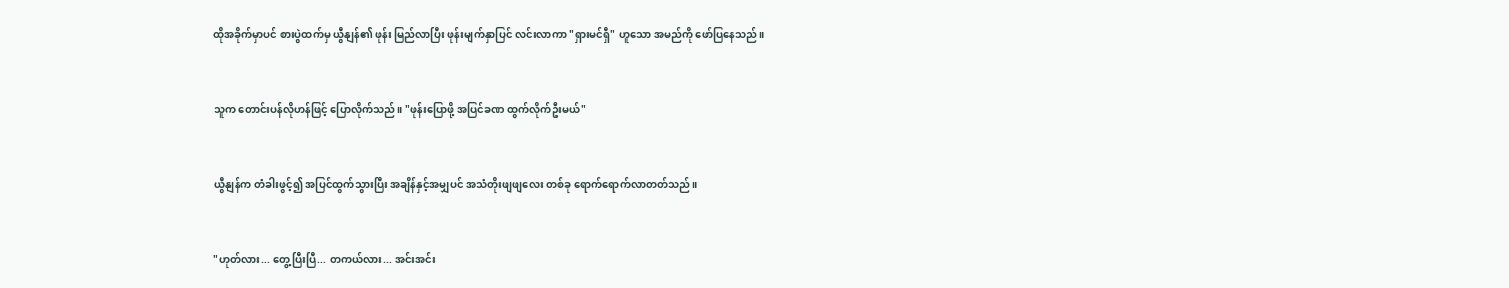ထိုအခိုက်မှာပင် စားပွဲထက်မှ ယွီနျန်၏ ဖုန်း မြည်လာပြီး ဖုန်းမျက်နှာပြင် လင်းလာကာ "ရှားမင်ရှီ" ဟူသော အမည်ကို ဖော်ပြနေသည်။


သူက တောင်းပန်လိုဟန်ဖြင့် ပြောလိုက်သည်။ "ဖုန်းပြောဖို့ အပြင်ခဏ ထွက်လိုက်ဦးမယ်"


ယွီနျန်က တံခါးဖွင့်၍ အပြင်ထွက်သွားပြီး အချိန်နှင့်အမျှပင် အသံတိုးဖျဖျလေး တစ်ခု ရောက်ရောက်လာတတ်သည်။


"ဟုတ်လား... တွေ့ပြီးပြီ... တကယ်လား... အင်းအင်း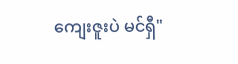ကျေးဇူးပဲ မင်ရှီ"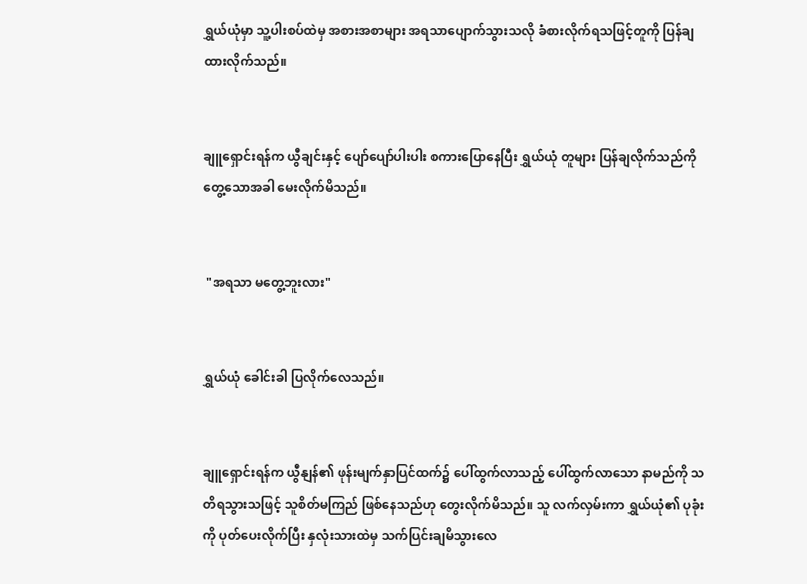ရွှယ်ယုံမှာ သူ့ပါးစပ်ထဲမှ အစားအစာများ အရသာပျောက်သွားသလို ခံစားလိုက်ရသဖြင့်တူကို ပြန်ချထားလိုက်သည်။


ချူရှောင်းရန်က ယွီချင်းနှင့် ပျော်ပျော်ပါးပါး စကားပြောနေပြီး ရွှယ်ယုံ တူများ ပြန်ချလိုက်သည်ကို တွေ့သောအခါ မေးလိုက်မိသည်။


 "အရသာ မတွေ့ဘူးလား"


ရွှယ်ယုံ ခေါင်းခါ ပြလိုက်လေသည်။


ချူရှောင်းရန်က ယွီနျန်၏ ဖုန်းမျက်နှာပြင်ထက်၌ ပေါ်ထွက်လာသည့် ပေါ်ထွက်လာသော နာမည်ကို သတိရသွားသဖြင့် သူစိတ်မကြည် ဖြစ်နေသည်ဟု တွေးလိုက်မိသည်။ သူ လက်လှမ်းကာ ရွှယ်ယုံ၏ ပုခုံးကို ပုတ်ပေးလိုက်ပြီး နှလုံးသားထဲမှ သက်ပြင်းချမိသွားလေ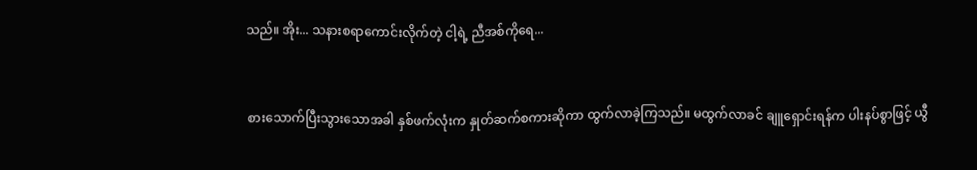သည်။ အိုး... သနားစရာကောင်းလိုက်တဲ့ ငါ့ရဲ့ ညီအစ်ကိုရေ...


စားသောက်ပြီးသွားသောအခါ နှစ်ဖက်လုံးက နှုတ်ဆက်စကားဆိုကာ ထွက်လာခဲ့ကြသည်။ မထွက်လာခင် ချူရှောင်းရန်က ပါးနပ်စွာဖြင့် ယွီ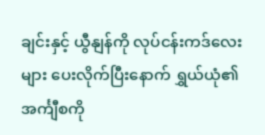ချင်းနှင့် ယွီနျန်ကို လုပ်ငန်းကဒ်လေးများ ပေးလိုက်ပြီးနောက် ရွှယ်ယုံ၏ အင်္ကျီစကို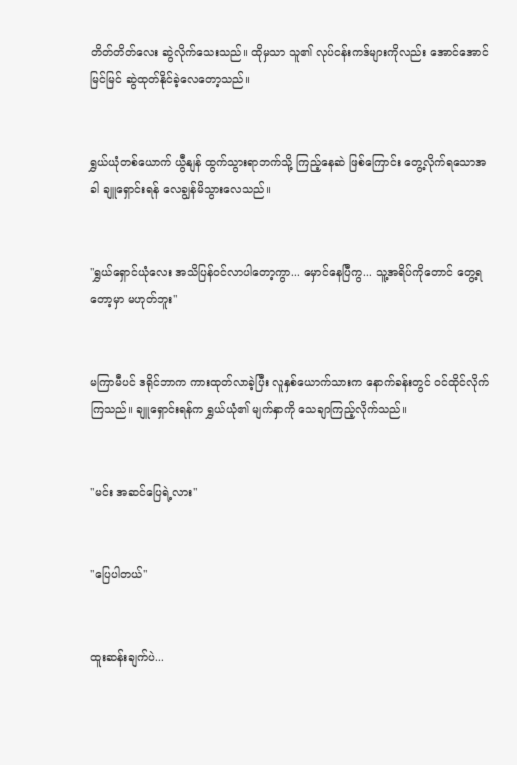တိတ်တိတ်လေး ဆွဲလိုက်သေးသည်။ ထိုမှသာ သူ၏ လုပ်ငန်းကဒ်များကိုလည်း အောင်အောင်မြင်မြင် ဆွဲထုတ်နိုင်ခဲ့လေတော့သည်။


ရွှယ်ယုံတစ်ယောက် ယွီနျန် ထွက်သွားရာဘက်သို့ ကြည့်နေဆဲ ဖြစ်ကြောင်း တွေ့လိုက်ရသောအခါ ချူရှောင်းရန် လေချွန်မိသွားလေသည်။


"ရွှယ်ရှောင်ယုံလေး အသိပြန်ဝင်လာပါတော့ကွာ... မှောင်နေပြီကွ... သူ့အရိပ်ကိုတောင် တွေ့ရတော့မှာ မဟုတ်ဘူး"


မကြာမီပင် ဒရိုင်ဘာက ကားထုတ်လာခဲ့ပြီး လူနှစ်ယောက်သားက နောက်ခန်းတွင် ဝင်ထိုင်လိုက်ကြသည်။ ချူရှောင်းရန်က ရွှယ်ယုံ၏ မျက်နှာကို သေချာကြည့်လိုက်သည်။


"မင်း အဆင်ပြေရဲ့လား"


"ပြေပါတယ်"


ထူးဆန်းချက်ပဲ...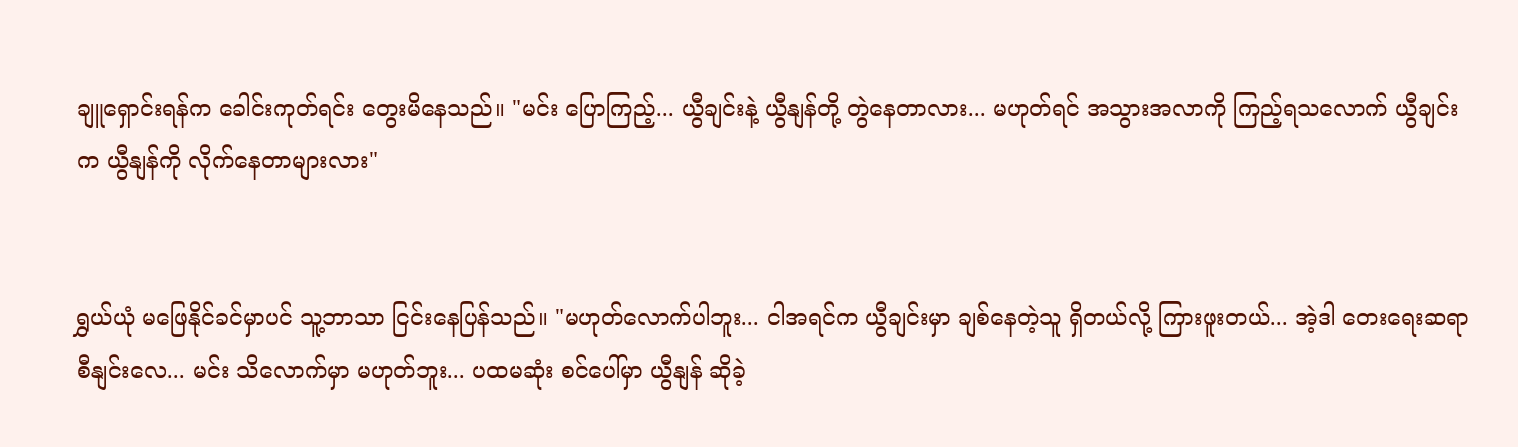ချူရှောင်းရန်က ခေါင်းကုတ်ရင်း တွေးမိနေသည်။ "မင်း ပြောကြည့်... ယွီချင်းနဲ့ ယွီနျန်တို့ တွဲနေတာလား... မဟုတ်ရင် အသွားအလာကို ကြည့်ရသလောက် ယွီချင်းက ယွီနျန်ကို လိုက်နေတာများလား"


ရွှယ်ယုံ မဖြေနိုင်ခင်မှာပင် သူ့ဘာသာ ငြင်းနေပြန်သည်။ "မဟုတ်လောက်ပါဘူး... ငါအရင်က ယွီချင်းမှာ ချစ်နေတဲ့သူ ရှိတယ်လို့ ကြားဖူးတယ်... အဲ့ဒါ တေးရေးဆရာ စီနျင်းလေ... မင်း သိလောက်မှာ မဟုတ်ဘူး... ပထမဆုံး စင်ပေါ်မှာ ယွီနျန် ဆိုခဲ့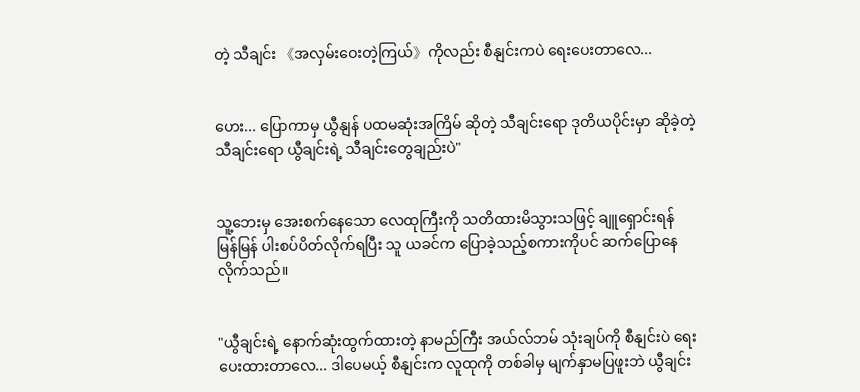တဲ့ သီချင်း 《အလှမ်းဝေးတဲ့ကြယ်》ကိုလည်း စီနျင်းကပဲ ရေးပေးတာလေ...


ဟေး... ပြောကာမှ ယွီနျန် ပထမဆုံးအကြိမ် ဆိုတဲ့ သီချင်းရော ဒုတိယပိုင်းမှာ ဆိုခဲ့တဲ့ သီချင်းရော ယွီချင်းရဲ့ သီချင်းတွေချည်းပဲ"


သူ့ဘေးမှ အေးစက်နေသော လေထုကြီးကို သတိထားမိသွားသဖြင့် ချူရှောင်းရန် မြန်မြန် ပါးစပ်ပိတ်လိုက်ရပြီး သူ ယခင်က ပြောခဲ့သည့်စကားကိုပင် ဆက်ပြောနေလိုက်သည်။


"ယွီချင်းရဲ့ နောက်ဆုံးထွက်ထားတဲ့ နာမည်ကြီး အယ်လ်ဘမ် သုံးချပ်ကို စီနျင်းပဲ ရေးပေးထားတာလေ... ဒါပေမယ့် စီနျင်းက လူထုကို တစ်ခါမှ မျက်နှာမပြဖူးဘဲ ယွီချင်း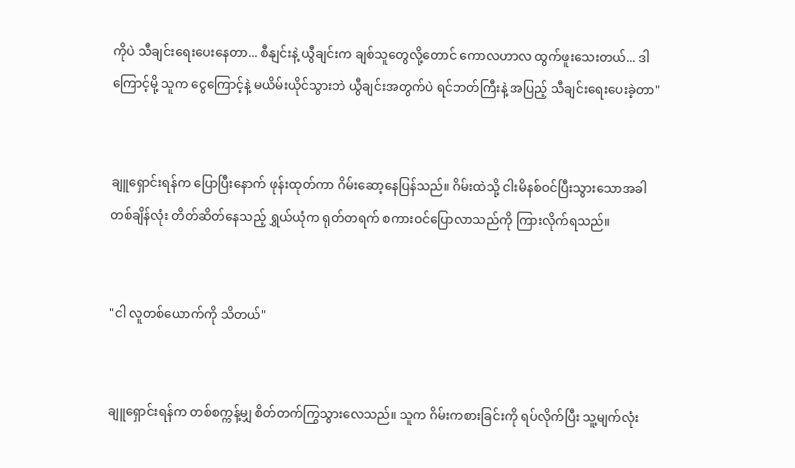ကိုပဲ သီချင်းရေးပေးနေတာ... စီနျင်းနဲ့ ယွီချင်းက ချစ်သူတွေလို့တောင် ကောလဟာလ ထွက်ဖူးသေးတယ်... ဒါကြောင့်မို့ သူက ငွေကြောင့်နဲ့ မယိမ်းယိုင်သွားဘဲ ယွီချင်းအတွက်ပဲ ရင်ဘတ်ကြီးနဲ့ အပြည့် သီချင်းရေးပေးခဲ့တာ"


ချူရှောင်းရန်က ပြောပြီးနောက် ဖုန်းထုတ်ကာ ဂိမ်းဆော့နေပြန်သည်။ ဂိမ်းထဲသို့ ငါးမိနစ်ဝင်ပြီးသွားသောအခါ တစ်ချိန်လုံး တိတ်ဆိတ်နေသည့် ရွှယ်ယုံက ရုတ်တရက် စကားဝင်ပြောလာသည်ကို ကြားလိုက်ရသည်။


"ငါ လူတစ်ယောက်ကို သိတယ်"


ချူရှောင်းရန်က တစ်စက္ကန့်မျှ စိတ်တက်ကြွသွားလေသည်။ သူက ဂိမ်းကစားခြင်းကို ရပ်လိုက်ပြီး သူ့မျက်လုံး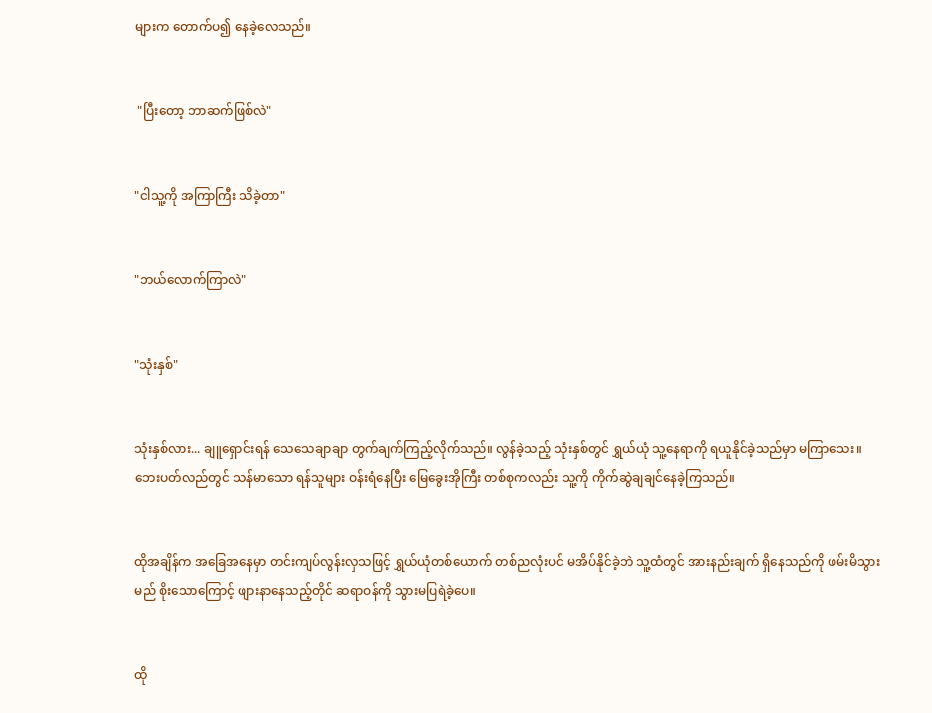များက တောက်ပ၍ နေခဲ့လေသည်။


 "ပြီးတော့ ဘာဆက်ဖြစ်လဲ"


"ငါသူ့ကို အကြာကြီး သိခဲ့တာ"


"ဘယ်လောက်ကြာလဲ"


"သုံးနှစ်"


သုံးနှစ်လား... ချူရှောင်းရန် သေသေချာချာ တွက်ချက်ကြည့်လိုက်သည်။ လွန်ခဲ့သည့် သုံးနှစ်တွင် ရွှယ်ယုံ သူ့နေရာကို ရယူနိုင်ခဲ့သည်မှာ မကြာသေး။ ဘေးပတ်လည်တွင် သန်မာသော ရန်သူများ ဝန်းရံနေပြီး မြေခွေးအိုကြီး တစ်စုကလည်း သူ့ကို ကိုက်ဆွဲချချင်နေခဲ့ကြသည်။


ထိုအချိန်က အခြေအနေမှာ တင်းကျပ်လွန်းလှသဖြင့် ရွှယ်ယုံတစ်ယောက် တစ်ညလုံးပင် မအိပ်နိုင်ခဲ့ဘဲ သူ့ထံတွင် အားနည်းချက် ရှိနေသည်ကို ဖမ်းမိသွားမည် စိုးသောကြောင့် ဖျားနာနေသည့်တိုင် ဆရာဝန်ကို သွားမပြရဲခဲ့ပေ။


ထို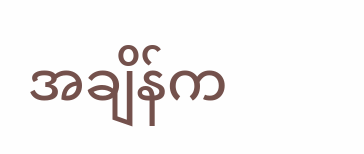အချိန်က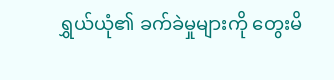ရွှယ်ယုံ၏ ခက်ခဲမှုများကို တွေးမိ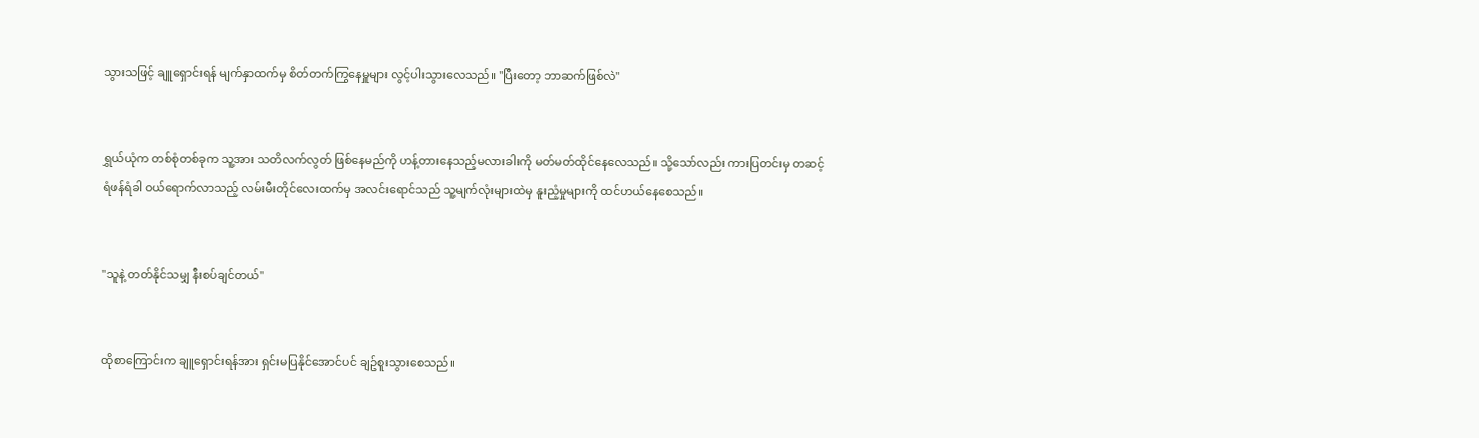သွားသဖြင့် ချူရှောင်းရန် မျက်နှာထက်မှ စိတ်တက်ကြွနေမှူများ လွင့်ပါးသွားလေသည်။ "ပြီးတော့ ဘာဆက်ဖြစ်လဲ"


ရွှယ်ယုံက တစ်စုံတစ်ခုက သူ့အား သတိလက်လွတ် ဖြစ်နေမည်ကို ဟန့်တားနေသည့်မလားခါးကို မတ်မတ်ထိုင်နေလေသည်။ သို့သော်လည်း ကားပြတင်းမှ တဆင့် ရံဖန်ရံခါ ဝယ်ရောက်လာသည့် လမ်းမီးတိုင်လေးထက်မှ အလင်းရောင်သည် သူ့မျက်လုံးများထဲမှ နူးညံ့မှုများကို ထင်ဟယ်နေစေသည်။


"သူနဲ့ တတ်နိုင်သမျှ နီးစပ်ချင်တယ်"


ထိုစာကြောင်းက ချူရှောင်းရန်အား ရှင်းမပြနိုင်အောင်ပင် ချဥ်စူးသွားစေသည်။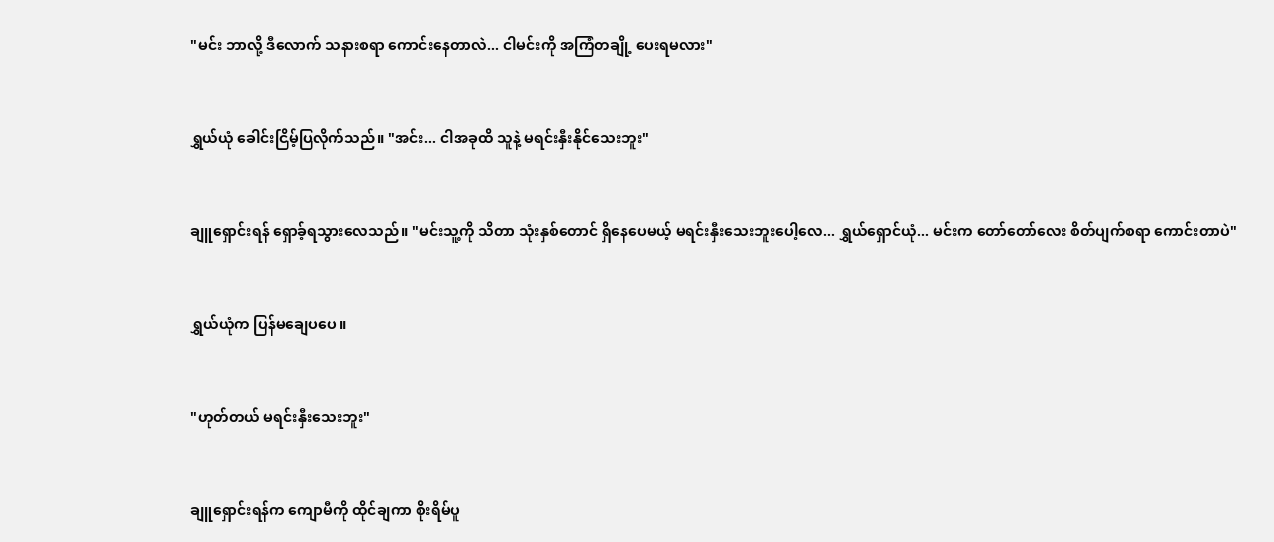"မင်း ဘာလို့ ဒီလောက် သနားစရာ ကောင်းနေတာလဲ... ငါမင်းကို အကြံတချို့ ပေးရမလား"


ရွှယ်ယုံ ခေါင်းငြိမ့်ပြလိုက်သည်။ "အင်း... ငါအခုထိ သူနဲ့ မရင်းနှီးနိုင်သေးဘူး"


ချူရှောင်းရန် ရှောခ့်ရသွားလေသည်။ "မင်းသူ့ကို သိတာ သုံးနှစ်တောင် ရှိနေပေမယ့် မရင်းနှီးသေးဘူးပေါ့လေ... ရွှယ်ရှောင်ယုံ... မင်းက တော်တော်လေး စိတ်ပျက်စရာ ကောင်းတာပဲ"


ရွှယ်ယုံက ပြန်မချေပပေ။


"ဟုတ်တယ် မရင်းနှီးသေးဘူး"


ချူရှောင်းရန်က ကျောမီကို ထိုင်ချကာ စိုးရိမ်ပူ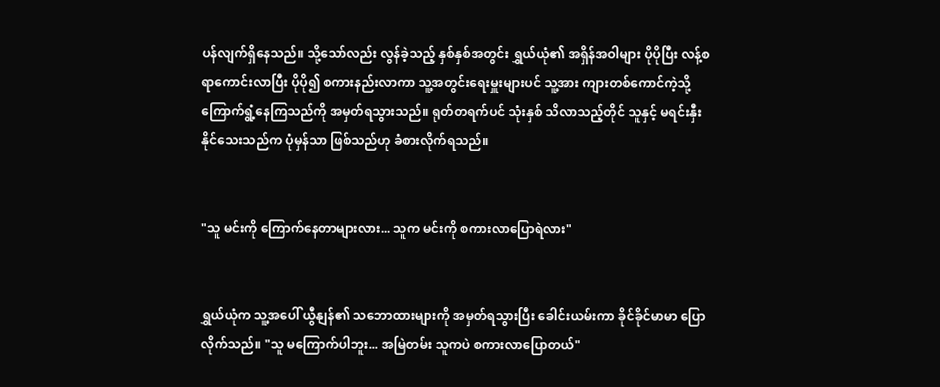ပန်လျက်ရှိနေသည်။ သို့သော်လည်း လွန်ခဲ့သည့် နှစ်နှစ်အတွင်း ရွှယ်ယုံ၏ အရှိန်အဝါများ ပိုပိုပြီး လန့်စရာကောင်းလာပြီး ပိုပို၍ စကားနည်းလာကာ သူ့အတွင်းရေးမှူးများပင် သူ့အား ကျားတစ်ကောင်ကဲ့သို့ ကြောက်ရွံ့နေကြသည်ကို အမှတ်ရသွားသည်။ ရုတ်တရက်ပင် သုံးနှစ် သိလာသည့်တိုင် သူနှင့် မရင်းနှီးနိုင်သေးသည်က ပုံမှန်သာ ဖြစ်သည်ဟု ခံစားလိုက်ရသည်။


"သူ မင်းကို ကြောက်နေတာများလား... သူက မင်းကို စကားလာပြောရဲလား"


ရွှယ်ယုံက သူ့အပေါ် ယွီနျန်၏ သဘောထားများကို အမှတ်ရသွားပြီး ခေါင်းယမ်းကာ ခိုင်ခိုင်မာမာ ပြောလိုက်သည်။ "သူ မကြောက်ပါဘူး... အမြဲတမ်း သူကပဲ စကားလာပြောတယ်"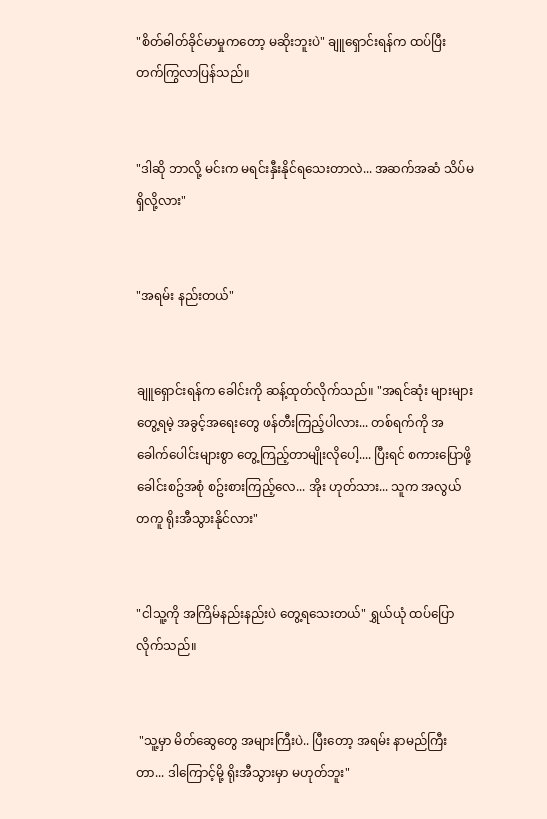"စိတ်ဓါတ်ခိုင်မာမှုကတော့ မဆိုးဘူးပဲ" ချူရှောင်းရန်က ထပ်ပြီး တက်ကြွလာပြန်သည်။


"ဒါဆို ဘာလို့ မင်းက မရင်းနှီးနိုင်ရသေးတာလဲ... အဆက်အဆံ သိပ်မရှိလို့လား"


"အရမ်း နည်းတယ်"


ချူရှောင်းရန်က ခေါင်းကို ဆန့်ထုတ်လိုက်သည်။ "အရင်ဆုံး များများ တွေ့ရမဲ့ အခွင့်အရေးတွေ ဖန်တီးကြည့်ပါလား... တစ်ရက်ကို အခေါက်ပေါင်းများစွာ တွေ့ကြည့်တာမျိုးလိုပေါ့.... ပြီးရင် စကားပြောဖို့ ခေါင်းစဥ်အစုံ စဥ်းစားကြည့်လေ... အိုး ဟုတ်သား... သူက အလွယ်တကူ ရိုးအီသွားနိုင်လား"


"ငါသူ့ကို အကြိမ်နည်းနည်းပဲ တွေ့ရသေးတယ်" ရွှယ်ယုံ ထပ်ပြောလိုက်သည်။


 "သူ့မှာ မိတ်ဆွေတွေ အများကြီးပဲ.. ပြီးတော့ အရမ်း နာမည်ကြီးတာ... ဒါကြောင့်မို့ ရိုးအီသွားမှာ မဟုတ်ဘူး"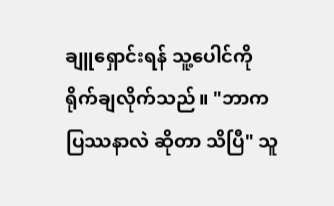ချူရှောင်းရန် သူ့ပေါင်ကို ရိုက်ချလိုက်သည်။ "ဘာက ပြဿနာလဲ ဆိုတာ သိပြီ" သူ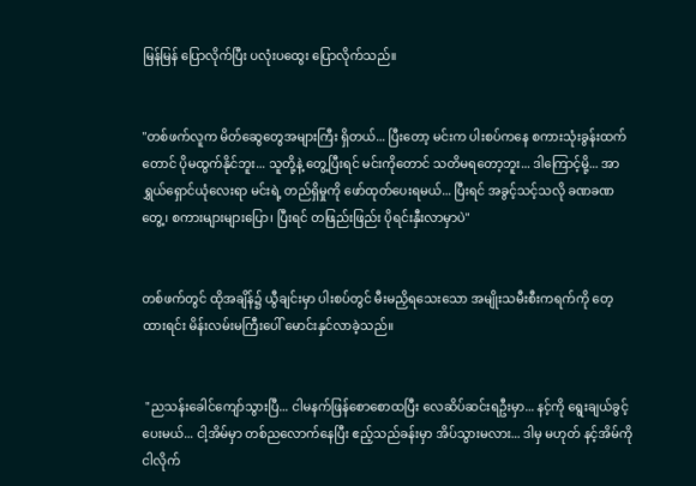မြန်မြန် ပြောလိုက်ပြီး ပလုံးပထွေး ပြောလိုက်သည်။


"တစ်ဖက်လူက မိတ်ဆွေတွေအများကြီး ရှိတယ်... ပြီးတော့ မင်းက ပါးစပ်ကနေ စကားသုံးခွန်းထက်တောင် ပိုမထွက်နိုင်ဘူး... သူတို့နဲ့ တွေ့ပြီးရင် မင်းကိုတောင် သတိမရတော့ဘူး... ဒါကြောင့်မို့... အာ ရွှယ်ရှောင်ယုံလေးရာ မင်းရဲ့ တည်ရှိမှုကို ဖော်ထုတ်ပေးရမယ်... ပြီးရင် အခွင့်သင့်သလို ခဏခဏတွေ့၊ စကားများများပြော၊ ပြီးရင် တဖြည်းဖြည်း ပိုရင်းနှီးလာမှာပဲ"


တစ်ဖက်တွင် ထိုအချိန်၌ ယွီချင်းမှာ ပါးစပ်တွင် မီးမညှိရသေးသော အမျိုးသမီးစီးကရက်ကို တေ့ထားရင်း မိန်းလမ်းမကြီးပေါ် မောင်းနှင်လာခဲ့သည်။


 "ညသန်းခေါင်ကျော်သွားပြီ... ငါမနက်ဖြန်စောစောထပြီး လေဆိပ်ဆင်းရဦးမှာ... နင့်ကို ရွေးချယ်ခွင့်ပေးမယ်... ငါ့အိမ်မှာ တစ်ညလောက်နေပြီး ဧည့်သည်ခန်းမှာ အိပ်သွားမလား... ဒါမှ မဟုတ် နင့်အိမ်ကို ငါလိုက်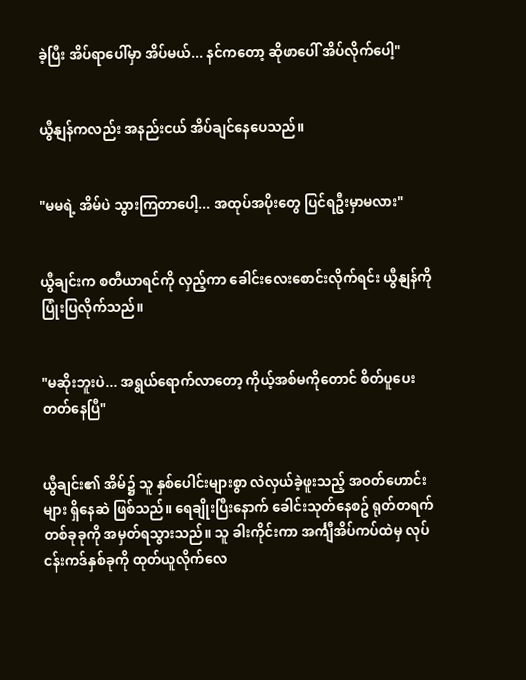ခဲ့ပြီး အိပ်ရာပေါ်မှာ အိပ်မယ်... နင်ကတော့ ဆိုဖာပေါ် အိပ်လိုက်ပေါ့"


ယွီနျန်ကလည်း အနည်းငယ် အိပ်ချင်နေပေသည်။


"မမရဲ့ အိမ်ပဲ သွားကြတာပေါ့... အထုပ်အပိုးတွေ ပြင်ရဦးမှာမလား"


ယွီချင်းက စတီယာရင်ကို လှည့်ကာ ခေါင်းလေးစောင်းလိုက်ရင်း ယွီနျန်ကို ပြုံးပြလိုက်သည်။


"မဆိုးဘူးပဲ... အရွယ်ရောက်လာတော့ ကိုယ့်အစ်မကိုတောင် စိတ်ပူပေးတတ်နေပြီ"


ယွီချင်း၏ အိမ်၌ သူ နှစ်ပေါင်းများစွာ လဲလှယ်ခဲ့ဖူးသည့် အဝတ်ဟောင်းများ ရှိနေဆဲ ဖြစ်သည်။ ရေချိုးပြီးနောက် ခေါင်းသုတ်နေစဥ် ရုတ်တရက် တစ်ခုခုကို အမှတ်ရသွားသည်။ သူ ခါးကိုင်းကာ အင်္ကျီအိပ်ကပ်ထဲမှ လုပ်ငန်းကဒ်နှစ်ခုကို ထုတ်ယူလိုက်လေ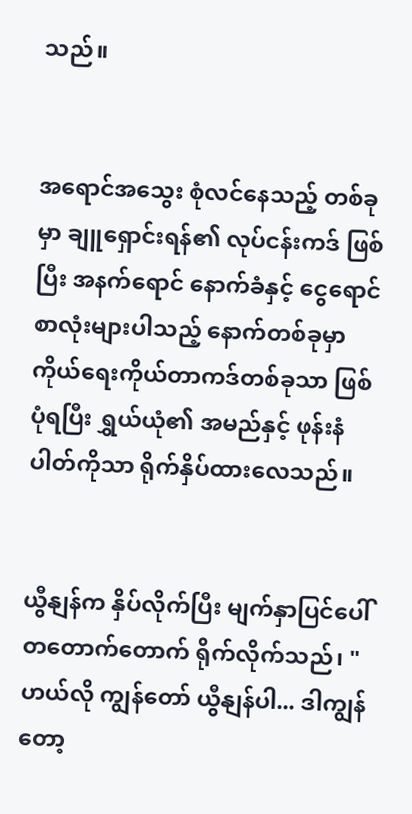သည်။


အရောင်အသွေး စုံလင်နေသည့် တစ်ခုမှာ ချူရှောင်းရန်၏ လုပ်ငန်းကဒ် ဖြစ်ပြီး အနက်ရောင် နောက်ခံနှင့် ငွေရောင်စာလုံးများပါသည့် နောက်တစ်ခုမှာ ကိုယ်ရေးကိုယ်တာကဒ်တစ်ခုသာ ဖြစ်ပုံရပြီး ရွှယ်ယုံ၏ အမည်နှင့် ဖုန်းနံပါတ်ကိုသာ ရိုက်နှိပ်ထားလေသည်။


ယွီနျန်က နှိပ်လိုက်ပြီး မျက်နှာပြင်ပေါ် တတောက်တောက် ရိုက်လိုက်သည်၊ "ဟယ်လို ကျွန်တော် ယွီနျန်ပါ... ဒါကျွန်တော့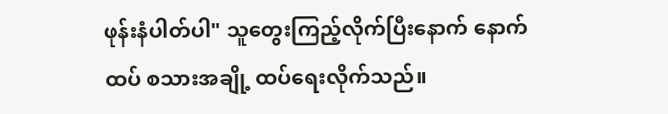ဖုန်းနံပါတ်ပါ" သူတွေးကြည့်လိုက်ပြီးနောက် နောက်ထပ် စသားအချို့ ထပ်ရေးလိုက်သည်။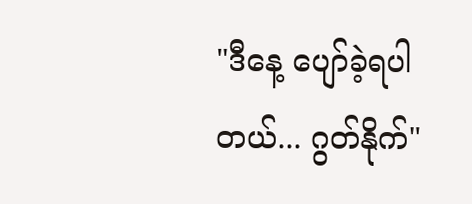"ဒီနေ့ ပျော်ခဲ့ရပါတယ်... ဂွတ်နိုက်"